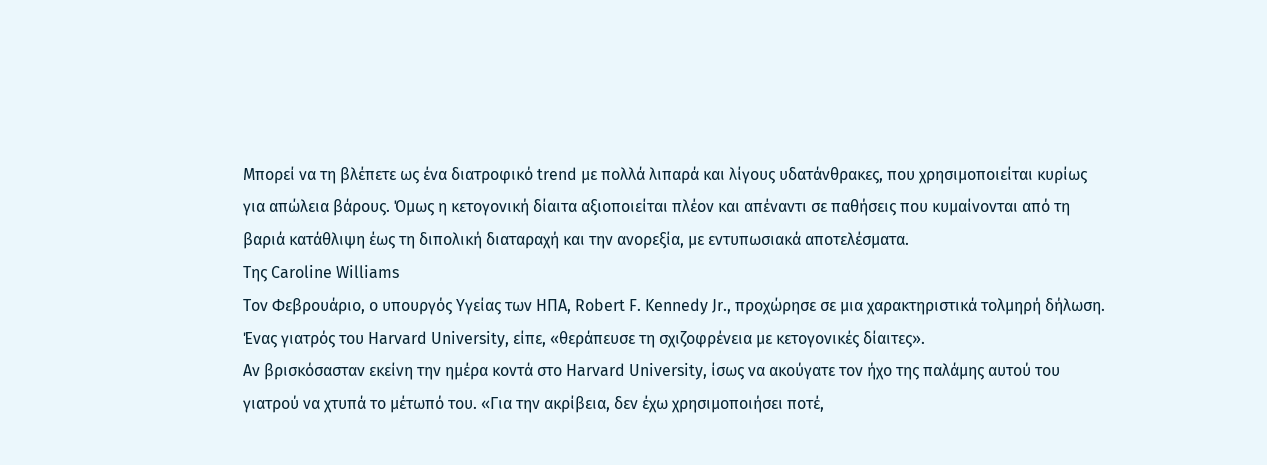Μπορεί να τη βλέπετε ως ένα διατροφικό trend με πολλά λιπαρά και λίγους υδατάνθρακες, που χρησιμοποιείται κυρίως για απώλεια βάρους. Όμως η κετογονική δίαιτα αξιοποιείται πλέον και απέναντι σε παθήσεις που κυμαίνονται από τη βαριά κατάθλιψη έως τη διπολική διαταραχή και την ανορεξία, με εντυπωσιακά αποτελέσματα.
Της Caroline Williams
Τον Φεβρουάριο, ο υπουργός Υγείας των ΗΠΑ, Robert F. Kennedy Jr., προχώρησε σε μια χαρακτηριστικά τολμηρή δήλωση. Ένας γιατρός του Harvard University, είπε, «θεράπευσε τη σχιζοφρένεια με κετογονικές δίαιτες».
Αν βρισκόσασταν εκείνη την ημέρα κοντά στο Harvard University, ίσως να ακούγατε τον ήχο της παλάμης αυτού του γιατρού να χτυπά το μέτωπό του. «Για την ακρίβεια, δεν έχω χρησιμοποιήσει ποτέ,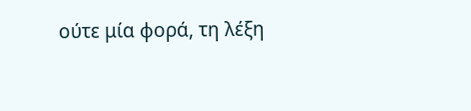ούτε μία φορά, τη λέξη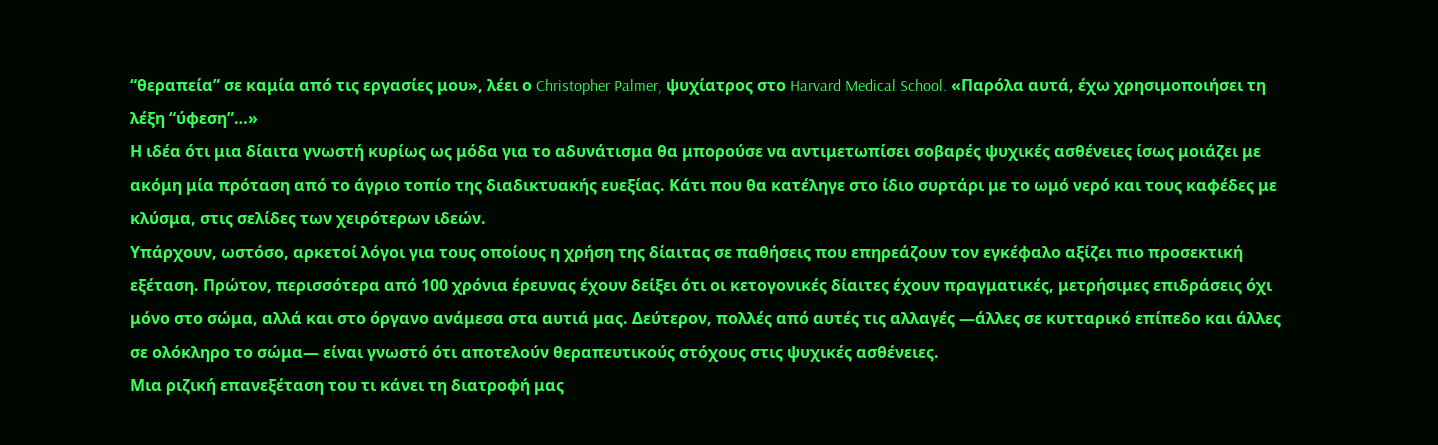“θεραπεία” σε καμία από τις εργασίες μου», λέει ο Christopher Palmer, ψυχίατρος στο Harvard Medical School. «Παρόλα αυτά, έχω χρησιμοποιήσει τη λέξη “ύφεση”…»
Η ιδέα ότι μια δίαιτα γνωστή κυρίως ως μόδα για το αδυνάτισμα θα μπορούσε να αντιμετωπίσει σοβαρές ψυχικές ασθένειες ίσως μοιάζει με ακόμη μία πρόταση από το άγριο τοπίο της διαδικτυακής ευεξίας. Κάτι που θα κατέληγε στο ίδιο συρτάρι με το ωμό νερό και τους καφέδες με κλύσμα, στις σελίδες των χειρότερων ιδεών.
Υπάρχουν, ωστόσο, αρκετοί λόγοι για τους οποίους η χρήση της δίαιτας σε παθήσεις που επηρεάζουν τον εγκέφαλο αξίζει πιο προσεκτική εξέταση. Πρώτον, περισσότερα από 100 χρόνια έρευνας έχουν δείξει ότι οι κετογονικές δίαιτες έχουν πραγματικές, μετρήσιμες επιδράσεις όχι μόνο στο σώμα, αλλά και στο όργανο ανάμεσα στα αυτιά μας. Δεύτερον, πολλές από αυτές τις αλλαγές —άλλες σε κυτταρικό επίπεδο και άλλες σε ολόκληρο το σώμα— είναι γνωστό ότι αποτελούν θεραπευτικούς στόχους στις ψυχικές ασθένειες.
Μια ριζική επανεξέταση του τι κάνει τη διατροφή μας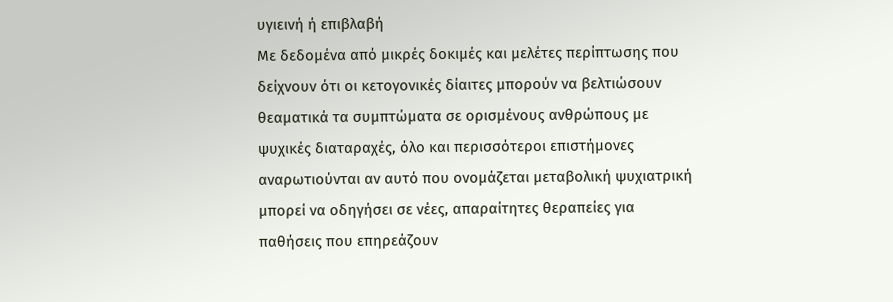υγιεινή ή επιβλαβή
Με δεδομένα από μικρές δοκιμές και μελέτες περίπτωσης που δείχνουν ότι οι κετογονικές δίαιτες μπορούν να βελτιώσουν θεαματικά τα συμπτώματα σε ορισμένους ανθρώπους με ψυχικές διαταραχές, όλο και περισσότεροι επιστήμονες αναρωτιούνται αν αυτό που ονομάζεται μεταβολική ψυχιατρική μπορεί να οδηγήσει σε νέες, απαραίτητες θεραπείες για παθήσεις που επηρεάζουν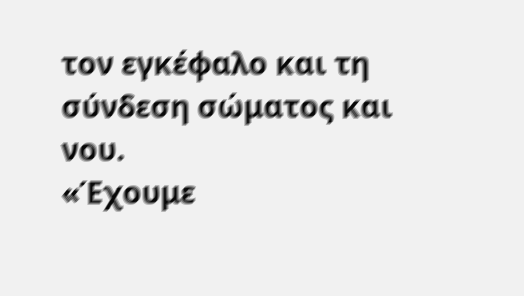τον εγκέφαλο και τη σύνδεση σώματος και νου.
«Έχουμε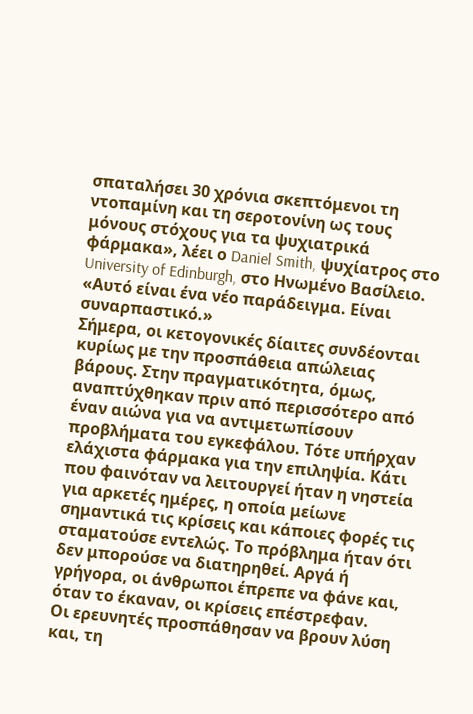σπαταλήσει 30 χρόνια σκεπτόμενοι τη ντοπαμίνη και τη σεροτονίνη ως τους μόνους στόχους για τα ψυχιατρικά φάρμακα», λέει ο Daniel Smith, ψυχίατρος στο University of Edinburgh, στο Ηνωμένο Βασίλειο. «Αυτό είναι ένα νέο παράδειγμα. Είναι συναρπαστικό.»
Σήμερα, οι κετογονικές δίαιτες συνδέονται κυρίως με την προσπάθεια απώλειας βάρους. Στην πραγματικότητα, όμως, αναπτύχθηκαν πριν από περισσότερο από έναν αιώνα για να αντιμετωπίσουν προβλήματα του εγκεφάλου. Τότε υπήρχαν ελάχιστα φάρμακα για την επιληψία. Κάτι που φαινόταν να λειτουργεί ήταν η νηστεία για αρκετές ημέρες, η οποία μείωνε σημαντικά τις κρίσεις και κάποιες φορές τις σταματούσε εντελώς. Το πρόβλημα ήταν ότι δεν μπορούσε να διατηρηθεί. Αργά ή γρήγορα, οι άνθρωποι έπρεπε να φάνε και, όταν το έκαναν, οι κρίσεις επέστρεφαν.
Οι ερευνητές προσπάθησαν να βρουν λύση και, τη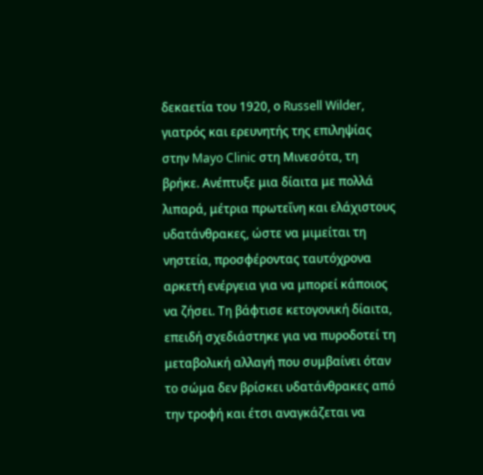δεκαετία του 1920, ο Russell Wilder, γιατρός και ερευνητής της επιληψίας στην Mayo Clinic στη Μινεσότα, τη βρήκε. Ανέπτυξε μια δίαιτα με πολλά λιπαρά, μέτρια πρωτεΐνη και ελάχιστους υδατάνθρακες, ώστε να μιμείται τη νηστεία, προσφέροντας ταυτόχρονα αρκετή ενέργεια για να μπορεί κάποιος να ζήσει. Τη βάφτισε κετογονική δίαιτα, επειδή σχεδιάστηκε για να πυροδοτεί τη μεταβολική αλλαγή που συμβαίνει όταν το σώμα δεν βρίσκει υδατάνθρακες από την τροφή και έτσι αναγκάζεται να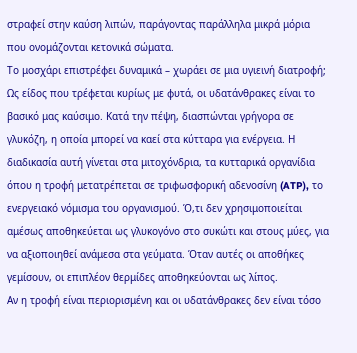στραφεί στην καύση λιπών, παράγοντας παράλληλα μικρά μόρια που ονομάζονται κετονικά σώματα.
Το μοσχάρι επιστρέφει δυναμικά – χωράει σε μια υγιεινή διατροφή;
Ως είδος που τρέφεται κυρίως με φυτά, οι υδατάνθρακες είναι το βασικό μας καύσιμο. Κατά την πέψη, διασπώνται γρήγορα σε γλυκόζη, η οποία μπορεί να καεί στα κύτταρα για ενέργεια. Η διαδικασία αυτή γίνεται στα μιτοχόνδρια, τα κυτταρικά οργανίδια όπου η τροφή μετατρέπεται σε τριφωσφορική αδενοσίνη (ATP), το ενεργειακό νόμισμα του οργανισμού. Ό,τι δεν χρησιμοποιείται αμέσως αποθηκεύεται ως γλυκογόνο στο συκώτι και στους μύες, για να αξιοποιηθεί ανάμεσα στα γεύματα. Όταν αυτές οι αποθήκες γεμίσουν, οι επιπλέον θερμίδες αποθηκεύονται ως λίπος.
Αν η τροφή είναι περιορισμένη και οι υδατάνθρακες δεν είναι τόσο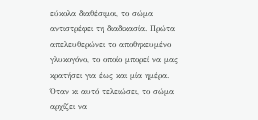εύκολα διαθέσιμοι, το σώμα αντιστρέφει τη διαδικασία. Πρώτα απελευθερώνει το αποθηκευμένο γλυκογόνο, το οποίο μπορεί να μας κρατήσει για έως και μία ημέρα. Όταν κι αυτό τελειώσει, το σώμα αρχίζει να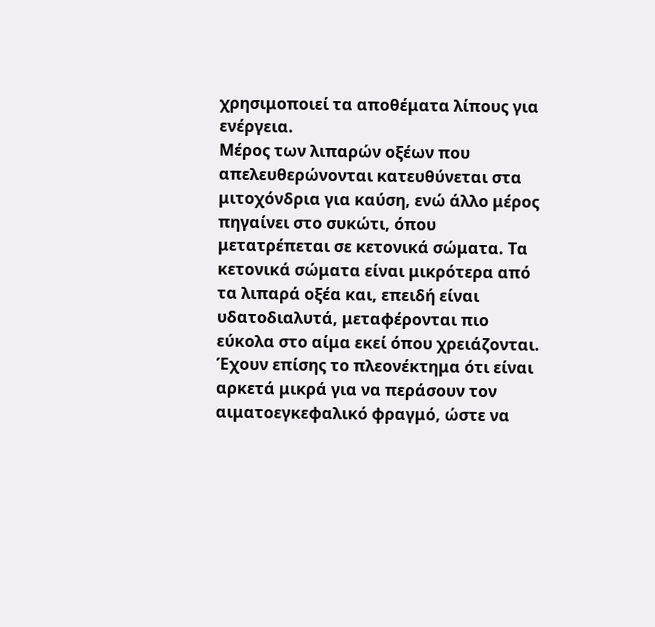χρησιμοποιεί τα αποθέματα λίπους για ενέργεια.
Μέρος των λιπαρών οξέων που απελευθερώνονται κατευθύνεται στα μιτοχόνδρια για καύση, ενώ άλλο μέρος πηγαίνει στο συκώτι, όπου μετατρέπεται σε κετονικά σώματα. Τα κετονικά σώματα είναι μικρότερα από τα λιπαρά οξέα και, επειδή είναι υδατοδιαλυτά, μεταφέρονται πιο εύκολα στο αίμα εκεί όπου χρειάζονται. Έχουν επίσης το πλεονέκτημα ότι είναι αρκετά μικρά για να περάσουν τον αιματοεγκεφαλικό φραγμό, ώστε να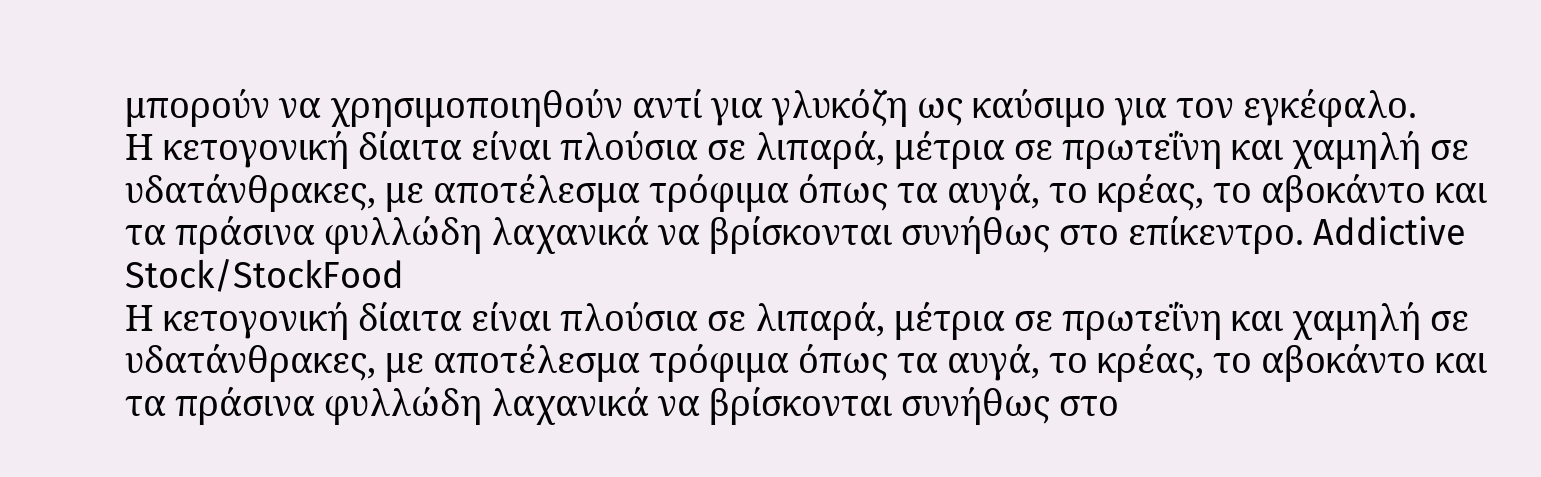μπορούν να χρησιμοποιηθούν αντί για γλυκόζη ως καύσιμο για τον εγκέφαλο.
Η κετογονική δίαιτα είναι πλούσια σε λιπαρά, μέτρια σε πρωτεΐνη και χαμηλή σε υδατάνθρακες, με αποτέλεσμα τρόφιμα όπως τα αυγά, το κρέας, το αβοκάντο και τα πράσινα φυλλώδη λαχανικά να βρίσκονται συνήθως στο επίκεντρο. Addictive Stock/StockFood
Η κετογονική δίαιτα είναι πλούσια σε λιπαρά, μέτρια σε πρωτεΐνη και χαμηλή σε υδατάνθρακες, με αποτέλεσμα τρόφιμα όπως τα αυγά, το κρέας, το αβοκάντο και τα πράσινα φυλλώδη λαχανικά να βρίσκονται συνήθως στο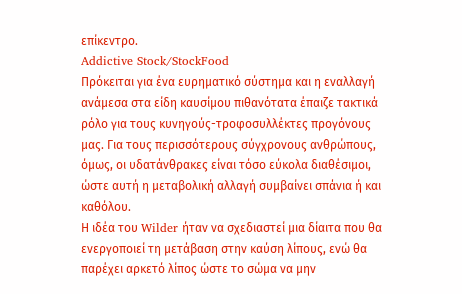επίκεντρο.
Addictive Stock/StockFood
Πρόκειται για ένα ευρηματικό σύστημα και η εναλλαγή ανάμεσα στα είδη καυσίμου πιθανότατα έπαιζε τακτικά ρόλο για τους κυνηγούς-τροφοσυλλέκτες προγόνους μας. Για τους περισσότερους σύγχρονους ανθρώπους, όμως, οι υδατάνθρακες είναι τόσο εύκολα διαθέσιμοι, ώστε αυτή η μεταβολική αλλαγή συμβαίνει σπάνια ή και καθόλου.
Η ιδέα του Wilder ήταν να σχεδιαστεί μια δίαιτα που θα ενεργοποιεί τη μετάβαση στην καύση λίπους, ενώ θα παρέχει αρκετό λίπος ώστε το σώμα να μην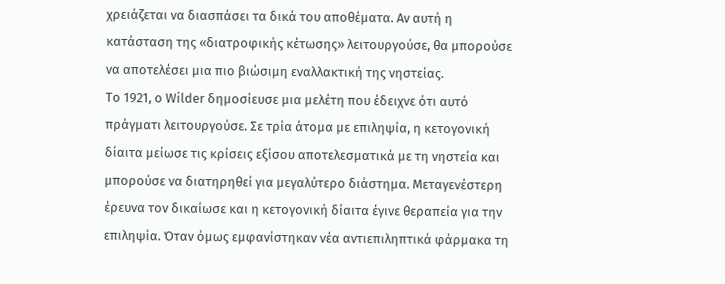χρειάζεται να διασπάσει τα δικά του αποθέματα. Αν αυτή η κατάσταση της «διατροφικής κέτωσης» λειτουργούσε, θα μπορούσε να αποτελέσει μια πιο βιώσιμη εναλλακτική της νηστείας.
Το 1921, ο Wilder δημοσίευσε μια μελέτη που έδειχνε ότι αυτό πράγματι λειτουργούσε. Σε τρία άτομα με επιληψία, η κετογονική δίαιτα μείωσε τις κρίσεις εξίσου αποτελεσματικά με τη νηστεία και μπορούσε να διατηρηθεί για μεγαλύτερο διάστημα. Μεταγενέστερη έρευνα τον δικαίωσε και η κετογονική δίαιτα έγινε θεραπεία για την επιληψία. Όταν όμως εμφανίστηκαν νέα αντιεπιληπτικά φάρμακα τη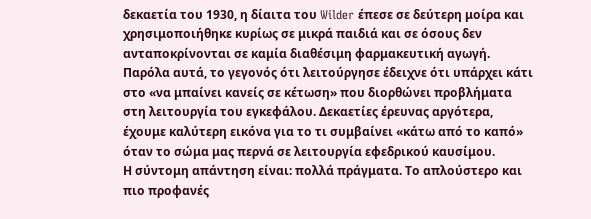δεκαετία του 1930, η δίαιτα του Wilder έπεσε σε δεύτερη μοίρα και χρησιμοποιήθηκε κυρίως σε μικρά παιδιά και σε όσους δεν ανταποκρίνονται σε καμία διαθέσιμη φαρμακευτική αγωγή.
Παρόλα αυτά, το γεγονός ότι λειτούργησε έδειχνε ότι υπάρχει κάτι στο «να μπαίνει κανείς σε κέτωση» που διορθώνει προβλήματα στη λειτουργία του εγκεφάλου. Δεκαετίες έρευνας αργότερα, έχουμε καλύτερη εικόνα για το τι συμβαίνει «κάτω από το καπό» όταν το σώμα μας περνά σε λειτουργία εφεδρικού καυσίμου.
Η σύντομη απάντηση είναι: πολλά πράγματα. Το απλούστερο και πιο προφανές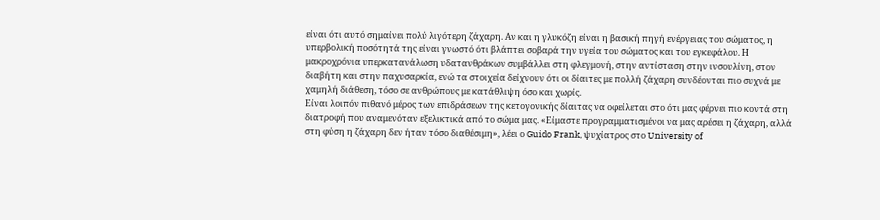είναι ότι αυτό σημαίνει πολύ λιγότερη ζάχαρη. Αν και η γλυκόζη είναι η βασική πηγή ενέργειας του σώματος, η υπερβολική ποσότητά της είναι γνωστό ότι βλάπτει σοβαρά την υγεία του σώματος και του εγκεφάλου. Η μακροχρόνια υπερκατανάλωση υδατανθράκων συμβάλλει στη φλεγμονή, στην αντίσταση στην ινσουλίνη, στον διαβήτη και στην παχυσαρκία, ενώ τα στοιχεία δείχνουν ότι οι δίαιτες με πολλή ζάχαρη συνδέονται πιο συχνά με χαμηλή διάθεση, τόσο σε ανθρώπους με κατάθλιψη όσο και χωρίς.
Είναι λοιπόν πιθανό μέρος των επιδράσεων της κετογονικής δίαιτας να οφείλεται στο ότι μας φέρνει πιο κοντά στη διατροφή που αναμενόταν εξελικτικά από το σώμα μας. «Είμαστε προγραμματισμένοι να μας αρέσει η ζάχαρη, αλλά στη φύση η ζάχαρη δεν ήταν τόσο διαθέσιμη», λέει ο Guido Frank, ψυχίατρος στο University of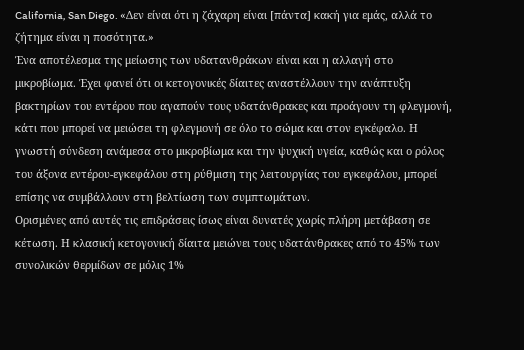California, San Diego. «Δεν είναι ότι η ζάχαρη είναι [πάντα] κακή για εμάς, αλλά το ζήτημα είναι η ποσότητα.»
Ένα αποτέλεσμα της μείωσης των υδατανθράκων είναι και η αλλαγή στο μικροβίωμα. Έχει φανεί ότι οι κετογονικές δίαιτες αναστέλλουν την ανάπτυξη βακτηρίων του εντέρου που αγαπούν τους υδατάνθρακες και προάγουν τη φλεγμονή, κάτι που μπορεί να μειώσει τη φλεγμονή σε όλο το σώμα και στον εγκέφαλο. Η γνωστή σύνδεση ανάμεσα στο μικροβίωμα και την ψυχική υγεία, καθώς και ο ρόλος του άξονα εντέρου-εγκεφάλου στη ρύθμιση της λειτουργίας του εγκεφάλου, μπορεί επίσης να συμβάλλουν στη βελτίωση των συμπτωμάτων.
Ορισμένες από αυτές τις επιδράσεις ίσως είναι δυνατές χωρίς πλήρη μετάβαση σε κέτωση. Η κλασική κετογονική δίαιτα μειώνει τους υδατάνθρακες από το 45% των συνολικών θερμίδων σε μόλις 1%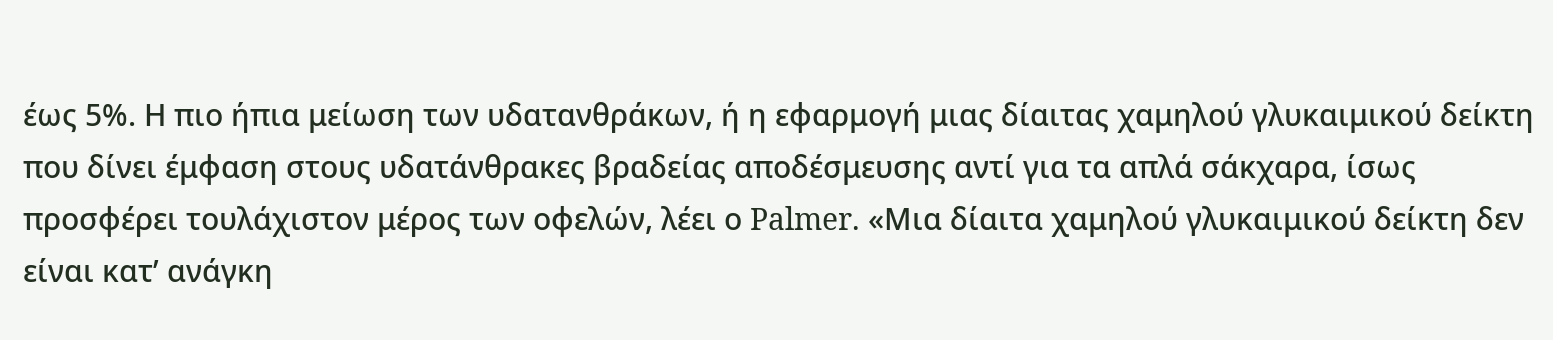έως 5%. Η πιο ήπια μείωση των υδατανθράκων, ή η εφαρμογή μιας δίαιτας χαμηλού γλυκαιμικού δείκτη που δίνει έμφαση στους υδατάνθρακες βραδείας αποδέσμευσης αντί για τα απλά σάκχαρα, ίσως προσφέρει τουλάχιστον μέρος των οφελών, λέει ο Palmer. «Μια δίαιτα χαμηλού γλυκαιμικού δείκτη δεν είναι κατ’ ανάγκη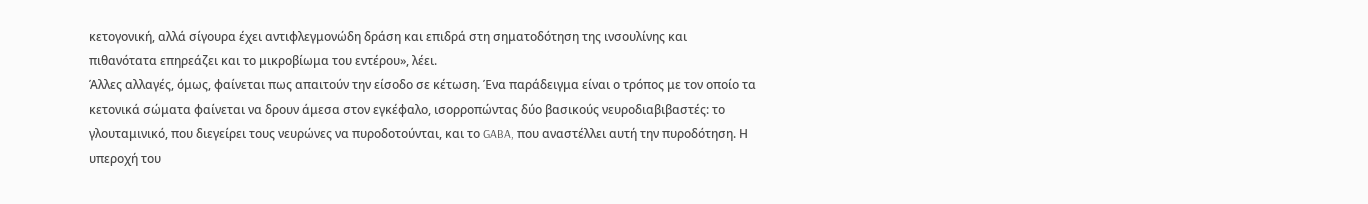κετογονική, αλλά σίγουρα έχει αντιφλεγμονώδη δράση και επιδρά στη σηματοδότηση της ινσουλίνης και πιθανότατα επηρεάζει και το μικροβίωμα του εντέρου», λέει.
Άλλες αλλαγές, όμως, φαίνεται πως απαιτούν την είσοδο σε κέτωση. Ένα παράδειγμα είναι ο τρόπος με τον οποίο τα κετονικά σώματα φαίνεται να δρουν άμεσα στον εγκέφαλο, ισορροπώντας δύο βασικούς νευροδιαβιβαστές: το γλουταμινικό, που διεγείρει τους νευρώνες να πυροδοτούνται, και το GABA, που αναστέλλει αυτή την πυροδότηση. Η υπεροχή του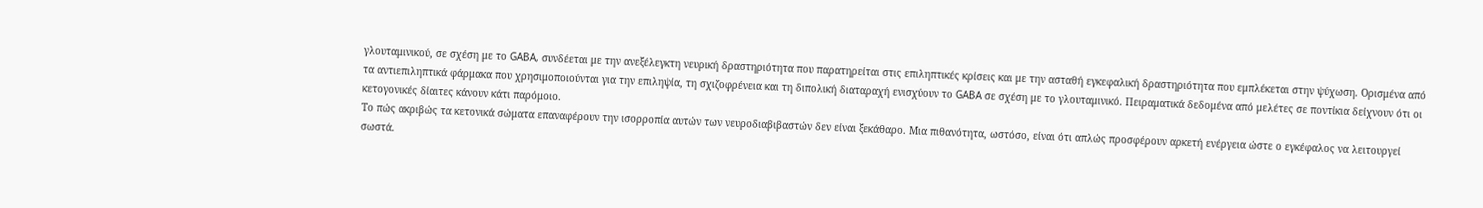γλουταμινικού, σε σχέση με το GABA, συνδέεται με την ανεξέλεγκτη νευρική δραστηριότητα που παρατηρείται στις επιληπτικές κρίσεις και με την ασταθή εγκεφαλική δραστηριότητα που εμπλέκεται στην ψύχωση. Ορισμένα από τα αντιεπιληπτικά φάρμακα που χρησιμοποιούνται για την επιληψία, τη σχιζοφρένεια και τη διπολική διαταραχή ενισχύουν το GABA σε σχέση με το γλουταμινικό. Πειραματικά δεδομένα από μελέτες σε ποντίκια δείχνουν ότι οι κετογονικές δίαιτες κάνουν κάτι παρόμοιο.
Το πώς ακριβώς τα κετονικά σώματα επαναφέρουν την ισορροπία αυτών των νευροδιαβιβαστών δεν είναι ξεκάθαρο. Μια πιθανότητα, ωστόσο, είναι ότι απλώς προσφέρουν αρκετή ενέργεια ώστε ο εγκέφαλος να λειτουργεί σωστά.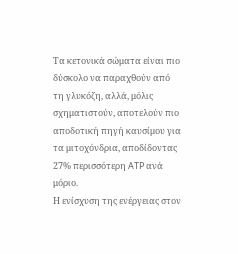Τα κετονικά σώματα είναι πιο δύσκολο να παραχθούν από τη γλυκόζη, αλλά, μόλις σχηματιστούν, αποτελούν πιο αποδοτική πηγή καυσίμου για τα μιτοχόνδρια, αποδίδοντας 27% περισσότερη ATP ανά μόριο.
Η ενίσχυση της ενέργειας στον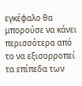εγκέφαλο θα μπορούσε να κάνει περισσότερα από το να εξισορροπεί τα επίπεδα των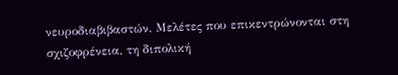νευροδιαβιβαστών. Μελέτες που επικεντρώνονται στη σχιζοφρένεια, τη διπολική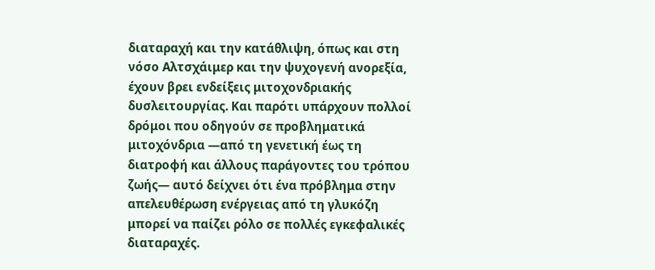διαταραχή και την κατάθλιψη, όπως και στη νόσο Αλτσχάιμερ και την ψυχογενή ανορεξία, έχουν βρει ενδείξεις μιτοχονδριακής δυσλειτουργίας. Και παρότι υπάρχουν πολλοί δρόμοι που οδηγούν σε προβληματικά μιτοχόνδρια —από τη γενετική έως τη διατροφή και άλλους παράγοντες του τρόπου ζωής— αυτό δείχνει ότι ένα πρόβλημα στην απελευθέρωση ενέργειας από τη γλυκόζη μπορεί να παίζει ρόλο σε πολλές εγκεφαλικές διαταραχές.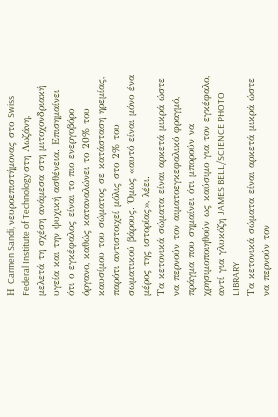Η Carmen Sandi, νευροεπιστήμονας στο Swiss Federal Institute of Technology στη Λωζάνη, μελετά τη σχέση ανάμεσα στη μιτοχονδριακή υγεία και την ψυχική ασθένεια. Επισημαίνει ότι ο εγκέφαλος είναι το πιο ενεργοβόρο όργανο, καθώς καταναλώνει το 20% του καυσίμου του σώματος σε κατάσταση ηρεμίας, παρότι αντιστοιχεί μόλις στο 2% του σωματικού βάρους. Όμως «αυτό είναι μόνο ένα μέρος της ιστορίας», λέει.
Τα κετονικά σώματα είναι αρκετά μικρά ώστε να περνούν τον αιματοεγκεφαλικό φραγμό, πράγμα που σημαίνει ότι μπορούν να χρησιμοποιηθούν ως καύσιμο για τον εγκέφαλο, αντί για γλυκόζη JAMES BELL/SCIENCE PHOTO LIBRARY
Τα κετονικά σώματα είναι αρκετά μικρά ώστε να περνούν τον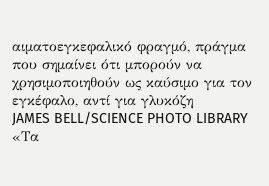αιματοεγκεφαλικό φραγμό, πράγμα που σημαίνει ότι μπορούν να χρησιμοποιηθούν ως καύσιμο για τον εγκέφαλο, αντί για γλυκόζη
JAMES BELL/SCIENCE PHOTO LIBRARY
«Τα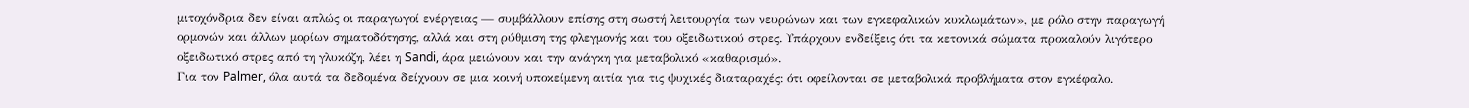μιτοχόνδρια δεν είναι απλώς οι παραγωγοί ενέργειας — συμβάλλουν επίσης στη σωστή λειτουργία των νευρώνων και των εγκεφαλικών κυκλωμάτων», με ρόλο στην παραγωγή ορμονών και άλλων μορίων σηματοδότησης, αλλά και στη ρύθμιση της φλεγμονής και του οξειδωτικού στρες. Υπάρχουν ενδείξεις ότι τα κετονικά σώματα προκαλούν λιγότερο οξειδωτικό στρες από τη γλυκόζη, λέει η Sandi, άρα μειώνουν και την ανάγκη για μεταβολικό «καθαρισμό».
Για τον Palmer, όλα αυτά τα δεδομένα δείχνουν σε μια κοινή υποκείμενη αιτία για τις ψυχικές διαταραχές: ότι οφείλονται σε μεταβολικά προβλήματα στον εγκέφαλο.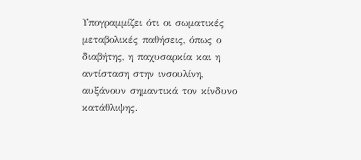Υπογραμμίζει ότι οι σωματικές μεταβολικές παθήσεις, όπως ο διαβήτης, η παχυσαρκία και η αντίσταση στην ινσουλίνη, αυξάνουν σημαντικά τον κίνδυνο κατάθλιψης.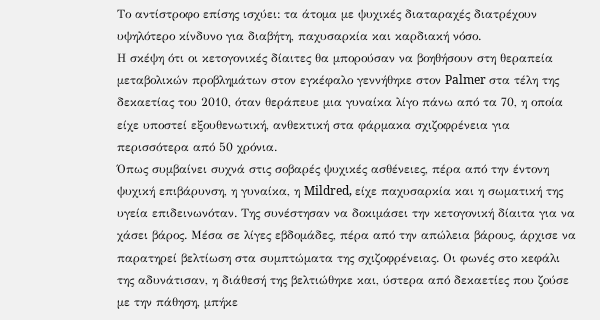Το αντίστροφο επίσης ισχύει: τα άτομα με ψυχικές διαταραχές διατρέχουν υψηλότερο κίνδυνο για διαβήτη, παχυσαρκία και καρδιακή νόσο.
Η σκέψη ότι οι κετογονικές δίαιτες θα μπορούσαν να βοηθήσουν στη θεραπεία μεταβολικών προβλημάτων στον εγκέφαλο γεννήθηκε στον Palmer στα τέλη της δεκαετίας του 2010, όταν θεράπευε μια γυναίκα λίγο πάνω από τα 70, η οποία είχε υποστεί εξουθενωτική, ανθεκτική στα φάρμακα σχιζοφρένεια για περισσότερα από 50 χρόνια.
Όπως συμβαίνει συχνά στις σοβαρές ψυχικές ασθένειες, πέρα από την έντονη ψυχική επιβάρυνση, η γυναίκα, η Mildred, είχε παχυσαρκία και η σωματική της υγεία επιδεινωνόταν. Της συνέστησαν να δοκιμάσει την κετογονική δίαιτα για να χάσει βάρος. Μέσα σε λίγες εβδομάδες, πέρα από την απώλεια βάρους, άρχισε να παρατηρεί βελτίωση στα συμπτώματα της σχιζοφρένειας. Οι φωνές στο κεφάλι της αδυνάτισαν, η διάθεσή της βελτιώθηκε και, ύστερα από δεκαετίες που ζούσε με την πάθηση, μπήκε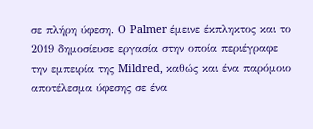σε πλήρη ύφεση. Ο Palmer έμεινε έκπληκτος και το 2019 δημοσίευσε εργασία στην οποία περιέγραφε την εμπειρία της Mildred, καθώς και ένα παρόμοιο αποτέλεσμα ύφεσης σε ένα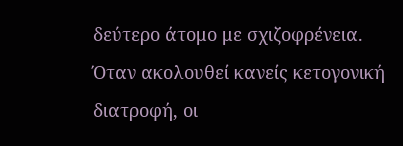δεύτερο άτομο με σχιζοφρένεια.
Όταν ακολουθεί κανείς κετογονική διατροφή, οι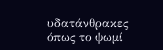υδατάνθρακες όπως το ψωμί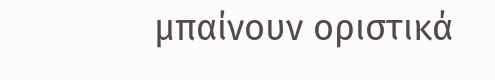μπαίνουν οριστικά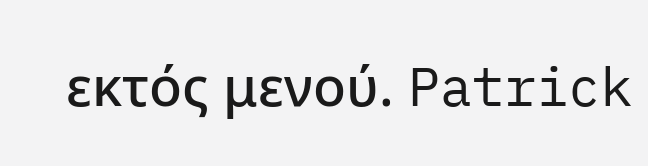εκτός μενού. Patrick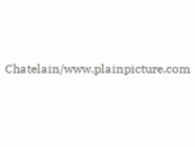Chatelain/www.plainpicture.com